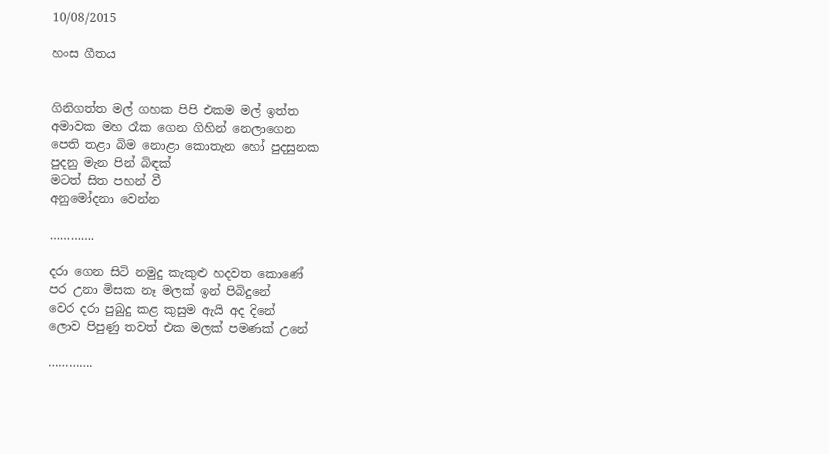10/08/2015

හංස ගීතය


ගිනිගත්ත මල් ගහක පිපි එකම මල් ඉත්ත
අමාවක මහ රෑක ගෙන ගිහින් නෙලාගෙන
පෙති තළා බිම නොළා කොතැන හෝ පුදසුනක
පුදනු මැන පින් බිඳක්
මටත් සිත පහන් වී
අනුමෝදනා වෙන්න

………….

දරා ගෙන සිටි නමුදු කැකුළු හදවත කොණේ
පර උනා මිසක නෑ මලක් ඉන් පිබිදුනේ
වෙර දරා පුබුදු කළ කුසුම ඇයි අද දිනේ
ලොව පිපුණු තවත් එක මලක් පමණක් උනේ

………….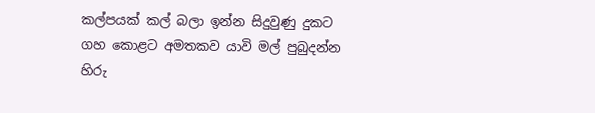කල්පයක් කල් බලා ඉන්න සිදුවුණු දුකට
ගහ කොළට අමතකව යාවි මල් පුබුදන්න
හිරු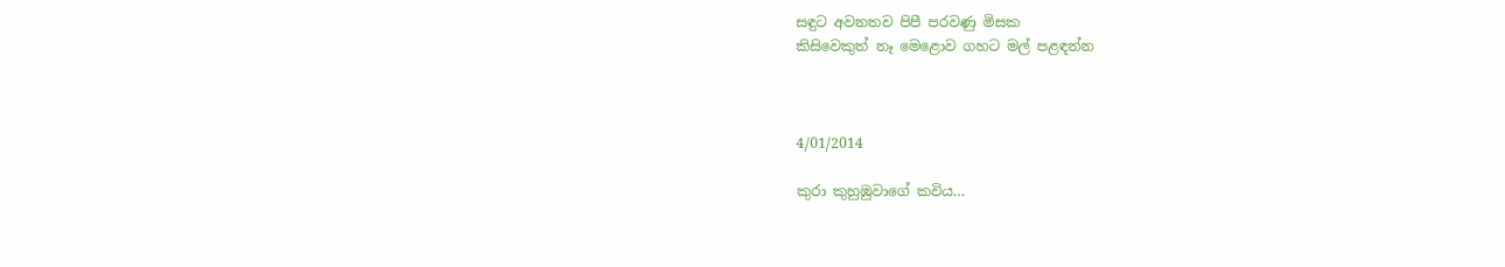සඳුට අවනතව පිපී පරවණු මිසක
කිසිවෙකුත් නෑ මෙළොව ගහට මල් පළඳන්න



4/01/2014

කුරා කුහුඹුවාගේ කවිය...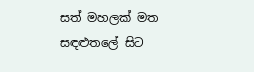සත් මහලක් මත සඳළුතලේ සිට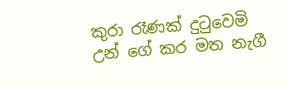කුරා රෑණක් දුටුවෙමි
උන් ගේ කර මත නැගී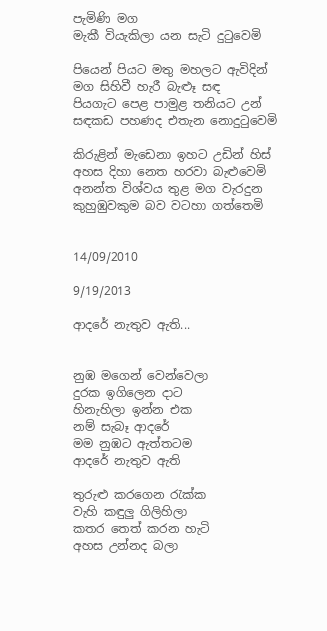පැමිණි මග
මැකී වියැකිලා යන සැටි දුටුවෙමි

පියෙන් පියට මතු මහලට ඇවිදින්
මග සිහිවී හැරී බැළූ සඳ
පියගැට පෙළ පාමුළ තනියට උන්
සඳකඩ පහණද එතැන නොදුටුවෙමි

කිරුළින් මැඩෙනා ඉහට උඩින් හිස්
අහස දිහා නෙත හරවා බැළුවෙමි
අනන්ත විශ්වය තුළ මග වැරදුන
කුහුඹුවකුම බව වටහා ගත්තෙමි


14/09/2010

9/19/2013

ආදරේ නැතුව ඇති...


නුඹ මගෙන් වෙන්වෙලා
දුරක ඉගිලෙන දාට
හිනැහිලා ඉන්න එක
නම් සැබෑ ආදරේ
මම නුඹට ඇත්තටම
ආදරේ නැතුව ඇති

තුරුළු කරගෙන රැක්ක
වැහි කඳුලු ගිලිහිලා
කතර තෙත් කරන හැටි
අහස උන්නද බලා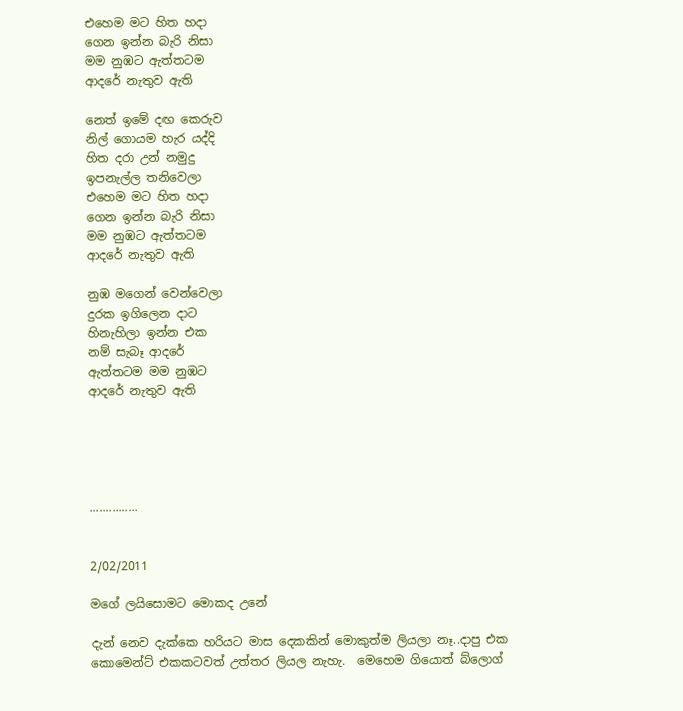එහෙම මට හිත හදා
ගෙන ඉන්න බැරි නිසා
මම නුඹට ඇත්තටම
ආදරේ නැතුව ඇති

නෙත් ඉමේ දඟ කෙරුව
නිල් ගොයම හැර යද්දි
හිත දරා උන් නමුදු
ඉපනැල්ල තනිවෙලා
එහෙම මට හිත හදා
ගෙන ඉන්න බැරි නිසා
මම නුඹට ඇත්තටම
ආදරේ නැතුව ඇති

නුඹ මගෙන් වෙන්වෙලා
දුරක ඉගිලෙන දාට
හිනැහිලා ඉන්න එක
නම් සැබෑ ආදරේ
ඇත්තටම මම නුඹට
ආදරේ නැතුව ඇති





...............


2/02/2011

මගේ ලයිසොමට මොකද උනේ

දැන් නෙව දැක්කෙ හරියට මාස දෙකකින් මොකුත්ම ලියලා නෑ..දාපු එක කොමෙන්ට් එකකටවත් උත්තර ලියල නැහැ.  මෙහෙම ගියොත් බ්ලොග්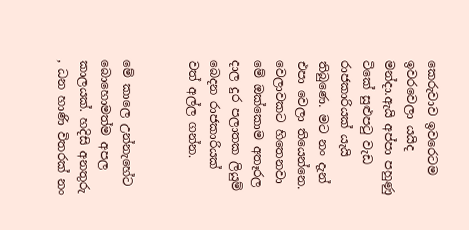කෙරුවාව ඉවරෙටම ඉවරවෙලා යයිද මන්දා.ඇයි අප්පා පහුණු ටිකේ සුළුප‍ටු වැඩ රාජකාරියක් යැයි තිබුණෙ. මට නං දැන් එපා වෙලා තියෙන්නෙ.  වෙලාවකට හිතෙනවා මේ ඔක්කොම අතෑරල දාල දුර පලාතක ලියුම් බෙදන රාජකාරියක් වත් අල්ල ගන්න.


මේ කාලෙ උන්නැහේට බොහොමත්ම අපල කාලයක්. හදිසි අනතුරු , ධන හාණි විතරක් නං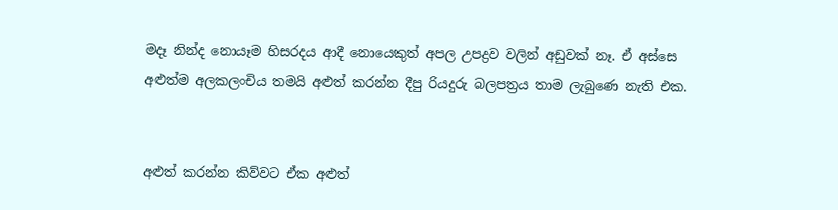මදෑ නින්ද නොයෑම හිසරදය ආදී නොයෙකුත් අපල උපද්‍රව වලින් අඩුවක් නෑ. ඒ අස්සෙ අළුත්ම අලකලංචිය තමයි අළුත් කරන්න දීපු රියදුරු බලපත්‍රය තාම ලැබුණෙ නැති එක.


අළුත් කරන්න කිව්වට ඒක අළුත්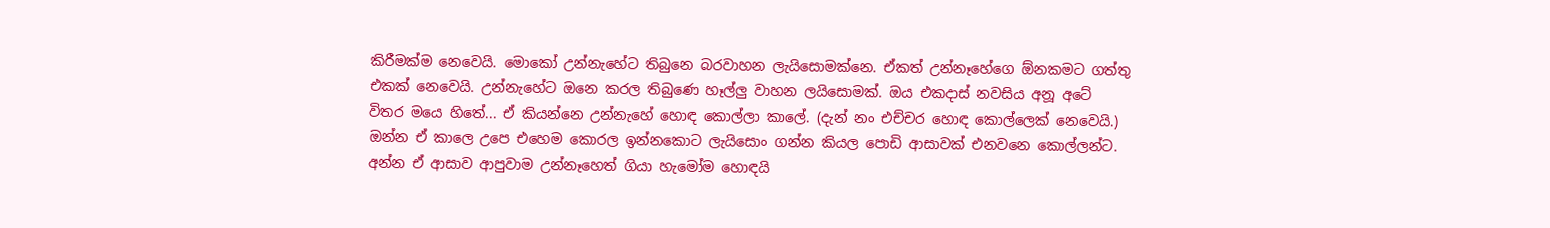කිරීමක්ම නෙවෙයි. මොකෝ උන්නැහේට තිබුනෙ බරවාහන ලැයිසොමක්නෙ. ඒකත් උන්නෑහේගෙ ඕනකමට ගත්තු එකක් නෙවෙයි. උන්නැහේට ඔනෙ කරල තිබුණෙ හෑල්ලු වාහන ලයිසොමක්. ඔය එකදාස් නවසිය අනූ අටේ විතර මයෙ හිතේ... ඒ කියන්නෙ උන්නැහේ හොඳ කොල්ලා කාලේ. (දැන් නං එච්චර හොඳ කොල්ලෙක් නෙවෙයි.) ඔන්න ඒ කාලෙ උපෙ එහෙම කොරල ඉන්නකොට ලැයිසොං ගන්න කියල පොඩි ආසාවක් එනවනෙ කොල්ලන්ට. අන්න ඒ ආසාව ආපුවාම උන්නෑහෙත් ගියා හැමෝම හොඳයි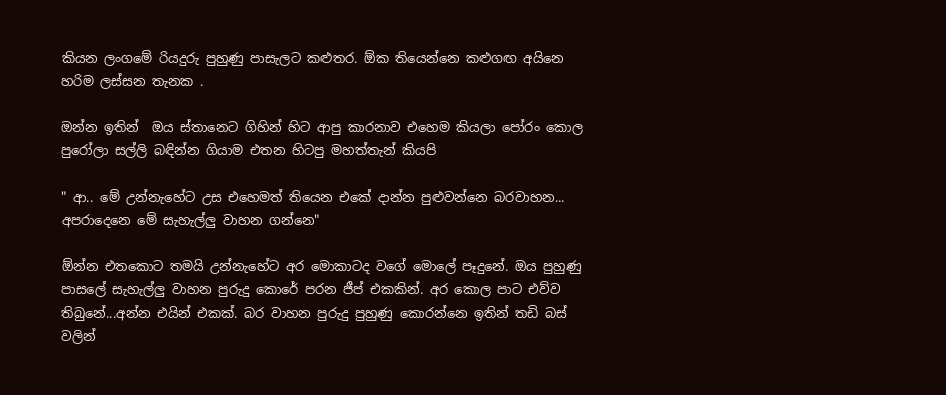කියන ලංගමේ රියදුරු පුහුණු පාසැලට කළුතර. ඕක තියෙන්නෙ කළුගඟ අයිනෙ හරිම ලස්සන තැනක .

ඔන්න ඉතින්  ඔය ස්තානෙට ගිහින් හිට ආපු කාරනාව එහෙම කියලා පෝරං කොල  පුරෝලා සල්ලි බඳින්න ගියාම එතන හිටපු මහත්තැන් කියපි

" ආ.. මේ උන්නැහේට උස එහෙමත් තියෙන එකේ දාන්න පුළුවන්නෙ බරවාහන... අපරාදෙනෙ මේ සැහැල්ලු වාහන ගන්නෙ"

ඕන්න එතකොට තමයි උන්නැහේට අර මොකාටද වගේ මොලේ පෑදුනේ. ඔය පුහුණු පාසලේ සැහැල්ලු වාහන පුරුදු කොරේ පරන ජීප් එකකින්. අර කොල පාට එව්ව තිබුනේ...අන්න එයින් එකක්. බර වාහන පුරුදු පුහුණු කොරන්නෙ ඉතින් තඩි බස් වලින්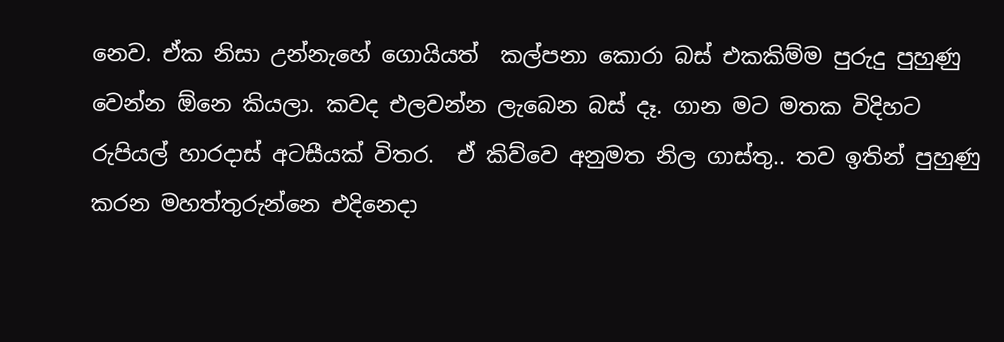නෙව. ඒක නිසා උන්නැහේ ගොයියත්  කල්පනා කොරා බස් එකකිම්ම පුරුදු පුහුණු වෙන්න ඕනෙ කියලා. කවද එලවන්න ලැබෙන බස් දෑ. ගාන මට මතක විදිහට රුපියල් හාරදාස් අටසීයක් විතර.  ඒ කිව්වෙ අනුමත නිල ගාස්තු.. තව ඉතින් පුහුණු කරන මහත්තුරුන්නෙ එදිනෙදා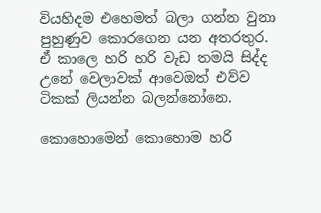වියහිදම එහෙමත් බලා ගන්න වුනා පුහුණුව කොරගෙන යන අතරතුර. ඒ කාලෙ හරි හරි වැඩ තමයි සිද්ද උනේ වෙලාවක් ආවෙඔත් එව්ව ටිකක් ලියන්න බලන්නෝනෙ.

කොහොමෙන් කොහොම හරි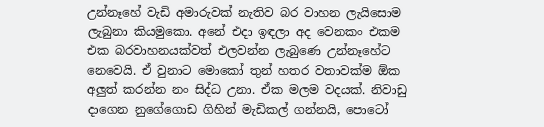උන්නෑහේ වැඩි අමාරුවක් නැතිව බර වාහන ලැයිසොම ලැබුනා කියමුකො. අනේ එදා ඉඳලා අද වෙනකං එකම එක බරවාහනයක්වත් එලවන්න ලැබුණෙ උන්නෑහේට නෙවෙයි. ඒ වුනාට මොකෝ තුන් හතර වතාවක්ම ඕක අලුත් කරන්න නං සිද්ධ උනා. ඒක මලම වදයක්. නිවාඩු  දාගෙන නුගේගොඩ ගිහින් මැඩිකල් ගන්නයි, පොටෝ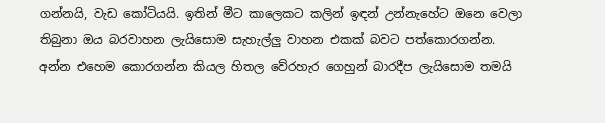ගන්නයි, වැඩ කෝටියයි. ඉතින් මීට කාලෙකට කලින් ඉඳන් උන්නැහේට ඔනෙ වෙලා තිබුනා ඔය බරවාහන ලැයිසොම සැහැල්ලු වාහන එකක් බවට පත්කොරගන්න. අන්න එහෙම කොරගන්න කියල හිතල වේරහැර ගෙහුන් බාරදීප ලැයිසොම තමයි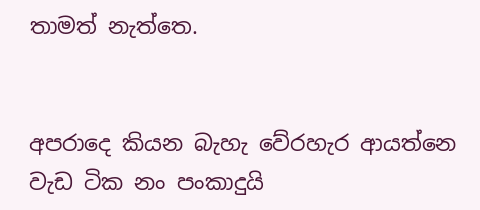තාමත් නැත්තෙ.


අපරාදෙ කියන බැහැ වේරහැර ආයත්නෙ වැඩ ටික නං පංකාදුයි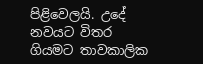පිළිවෙලයි. උදේ නවයට විතර ගියමට තාවකාලික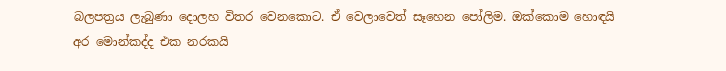බලපත්‍රය ලැබුණා දොලහ විතර වෙනකොට. ඒ වෙලාවෙත් සෑහෙන පෝලිම. ඔක්කොම හොඳයි අර මොන්කද්ද එක නරකයි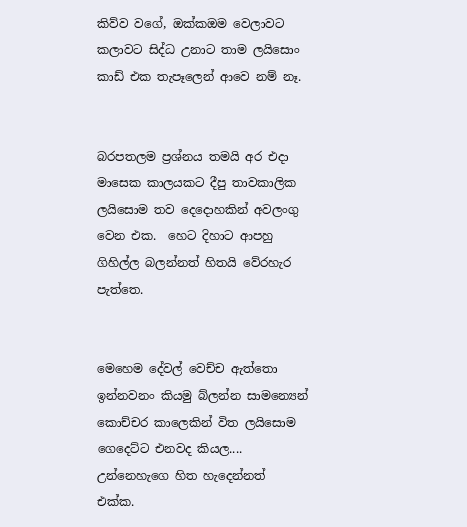කිව්ව වගේ, ඔක්කඔම වෙලාවට කලාවට සිද්ධ උනාට තාම ලයිසොං කාඩ් එක තැපෑලෙන් ආවෙ නම් නෑ.


බරපතලම ප්‍රශ්නය තමයි අර එදා මාසෙක කාලයකට දීපු තාවකාලික ලයිසොම තව දෙදොහකින් අවලංගු වෙන එක.  හෙට දිහාට ආපහු ගිහිල්ල බලන්නත් හිතයි වේරහැර පැත්තෙ.


මෙහෙම දේවල් වෙච්ච ඇත්තො ඉන්නවනං කියමු බ්ලන්න සාමන්‍යෙන් කොච්චර කාලෙකින් විත ලයිසොම ගෙදෙට්ට එනවද කියල.... උන්නෙහැගෙ හිත හැදෙන්නත් එක්ක.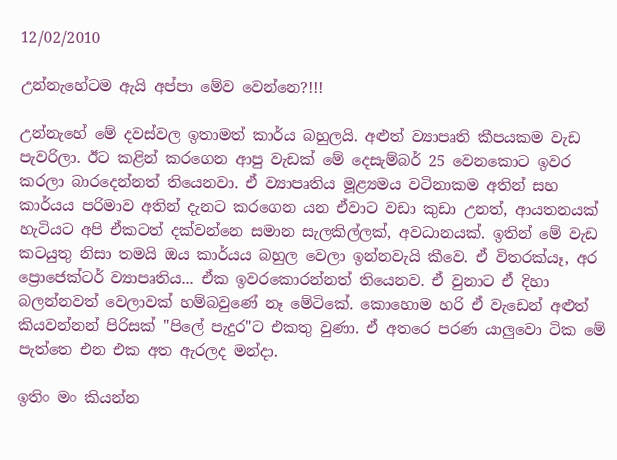12/02/2010

උන්නැහේටම ඇයි අප්පා මේව වෙන්නෙ?!!!

උන්නැහේ මේ දවස්වල ඉතාමත් කාර්ය බහුලයි. අළුත් ව්‍යාපෘති කීපයකම වැඩ පැවරිලා. ඊට කළින් කරගෙන ආපු වැඩක් මේ දෙසැම්බර් 25 වෙනකොට ඉවර කරලා බාරදෙන්නත් තියෙනවා. ඒ ව්‍යාපෘතිය මූළ්‍යමය වටිනාකම අතින් සහ කාර්යය පරිමාව අතින් දැනට කරගෙන යන ඒවාට වඩා කුඩා උනත්, ආයතනයක් හැටියට අපි ඒකටත් දක්වන්නෙ සමාන සැලකිල්ලක්, අවධානයක්. ඉතින් මේ වැඩ කටයුතු නිසා තමයි ඔය කාර්යය බහුල වෙලා ඉන්නවැයි කීවෙ. ඒ විතරක්යෑ, අර ප්‍රොජෙක්ටර් ව්‍යාපෘතිය... ඒක ඉවරකොරන්නත් තියෙනව. ඒ වුනාට ඒ දිහා බලන්නවත් වෙලාවක් හම්බවුණේ නෑ මේටිකේ. කොහොම හරි ඒ වැඩෙන් අළුත් කියවන්නන් පිරිසක් "පිලේ පැදුර"ට එකතු වුණා. ඒ අතරෙ පරණ යාලුවො ටික මේ පැත්තෙ එන එක අත ඇරලද මන්දා.

ඉතිං මං කියන්න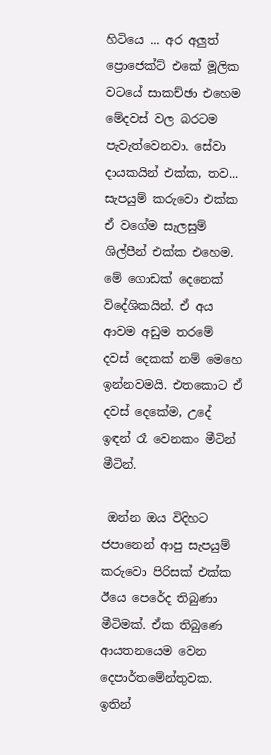හිටියෙ ... අර අලුත් ප්‍රොජෙක්ට් එකේ මූලික වටයේ සාකච්ඡා එහෙම මේදවස් වල බරටම පැවැත්වෙනවා. සේවා දායකයින් එක්ක, තව... සැපයුම් කරුවො එක්ක ඒ වගේම සැලසුම් ශිල්පීන් එක්ක එහෙම. මේ ගොඩක් දෙනෙක් විදේශිකයින්. ඒ අය ආවම අඩුම තරමේ දවස් දෙකක් නම් මෙහෙ ඉන්නවමයි. එතකොට ඒ දවස් දෙකේම, උදේ ඉඳන් රෑ වෙනකං මීටින් මීටින්.

 ඔන්න ඔය විදිහට ජපානෙන් ආපු සැපයුම් කරුවො පිරිසක් එක්ක ඊයෙ පෙරේද තිබුණා මීටිමක්. ඒක තිබුණෙ ආයතනයෙම වෙන දෙපාර්තමේන්තුවක. ඉතින්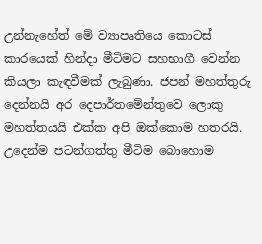උන්නැහේත් මේ ව්‍යාපෘතියෙ කොටස් කාරයෙක් හින්දා මීටිමට සහභාගී වෙන්න කියලා කැඳවීමක් ලැබුණා. ජපන් මහත්තුරු දෙන්නයි අර දෙපාර්තමේන්තුවෙ ලොකු මහත්තයයි එක්ක අපි ඔක්කොම හතරයි. උදෙන්ම පටන්ගත්තු මීටිම බොහොම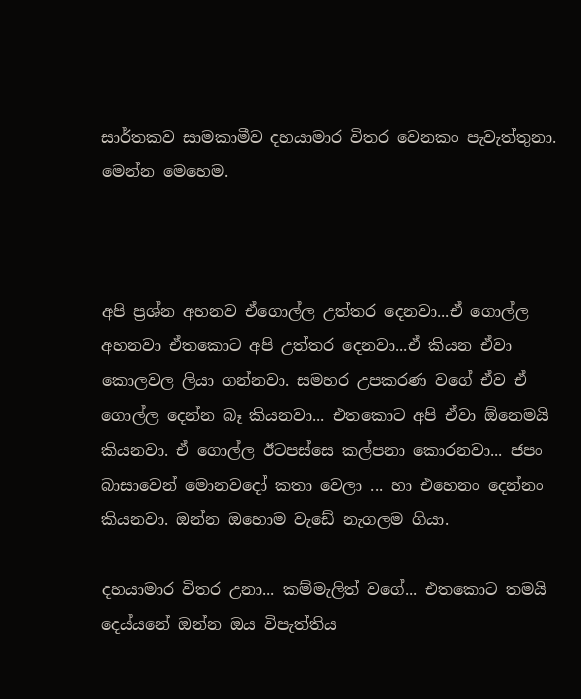සාර්තකව සාමකාමීව දහයාමාර විතර වෙනකං පැවැත්තුනා. මෙන්න මෙහෙම.



අපි ප්‍රශ්න අහනව ඒගොල්ල උත්තර දෙනවා...ඒ ගොල්ල අහනවා ඒතකොට අපි උත්තර දෙනවා...ඒ කියන ඒවා කොලවල ලියා ගන්නවා. සමහර උපකරණ වගේ ඒව ඒ ගොල්ල දෙන්න බෑ කියනවා... එතකොට අපි ඒවා ඕනෙමයි කියනවා. ඒ ගොල්ල ඊටපස්සෙ කල්පනා කොරනවා... ජපං බාසාවෙන් මොනවදෝ කතා වෙලා ... හා එහෙනං දෙන්නං කියනවා. ඔන්න ඔහොම වැඩේ නැගලම ගියා.

දහයාමාර විතර උනා... කම්මැලිත් වගේ... එතකොට තමයි දෙය්යනේ ඔන්න ඔය විපැත්තිය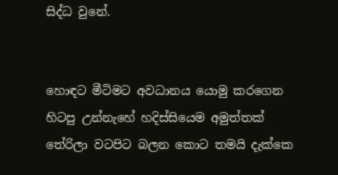සිද්ධ වුනේ.


හොඳට මීටිමට අවධානය යොමු කරගෙන හිටපු උන්නැහේ හදිස්සියෙම අමුත්තක් තේරිලා වටපිට බලන කොට තමයි දැක්කෙ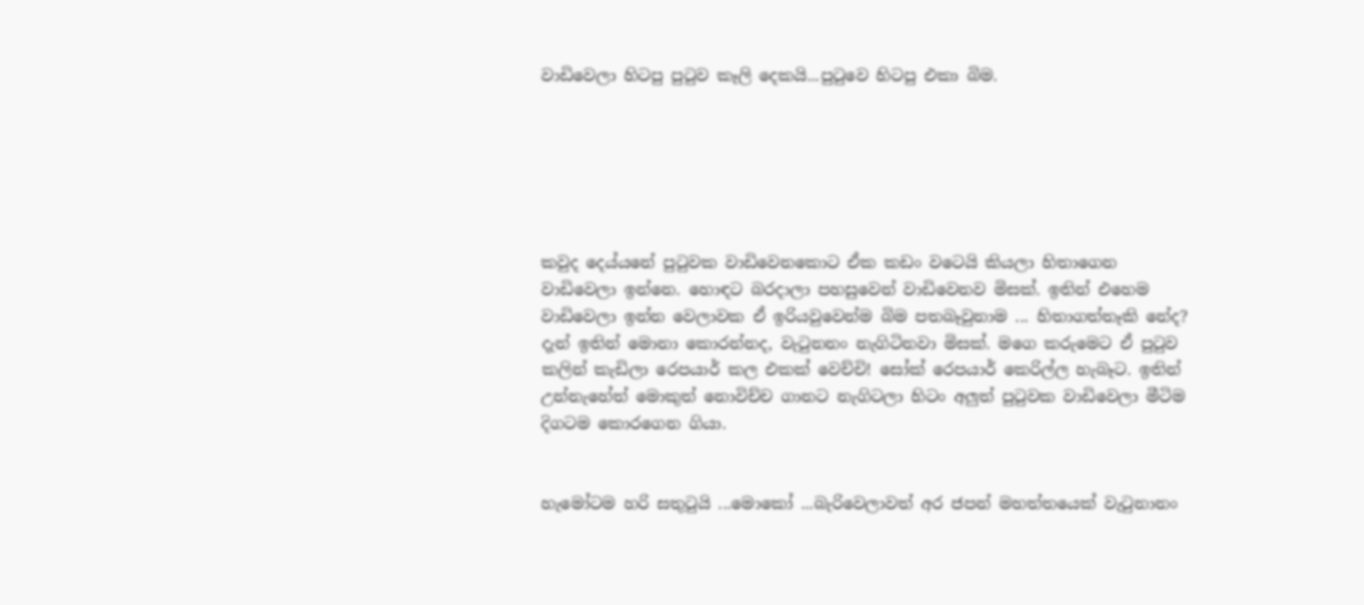වාඩිවෙලා හිටපු පු‍ටුව කෑලි දෙකයි...පු‍ටුවෙ හිටපු එකා බිම.






කවුද දෙය්යනේ පු‍ටුවක වාඩිවෙනකොට ඒක කඩං වටෙයි කියලා හිතාගෙන වාඩිවෙලා ඉන්නෙ. හොඳට බරදාලා පහසුවෙන් වාඩිවෙනව මිසක්. ඉතින් එහෙම වාඩිවෙලා ඉන්න වෙලාවක ඒ ඉරියවුවෙන්ම බිම පතබෑවුනාම ... හිතාගත්තෑකි නේද?
දැන් ඉතින් මොනා කොරන්නද, වැ‍ටුනනං නැගිටිනවා මිසක්. මගෙ කරුමෙට ඒ පු‍ටුව කලින් කැඩිලා රෙපයාර් කල එකක් වෙච්චි! සෝක් රෙපයාර් කෙරිල්ල හැබෑට. ඉතින් උන්නැහේත් මොකුත් නොවිච්ච ගානට නැගිටලා හිටං අලුත් පු‍ටුවක වාඩිවෙලා මීටිම දිගටම කොරගෙන ගියා.


හැමෝටම හරි සතු‍ටුයි ...මොකෝ ...බැරිවෙලාවත් අර ජපන් මහත්තයෙක් වැ‍ටුනානං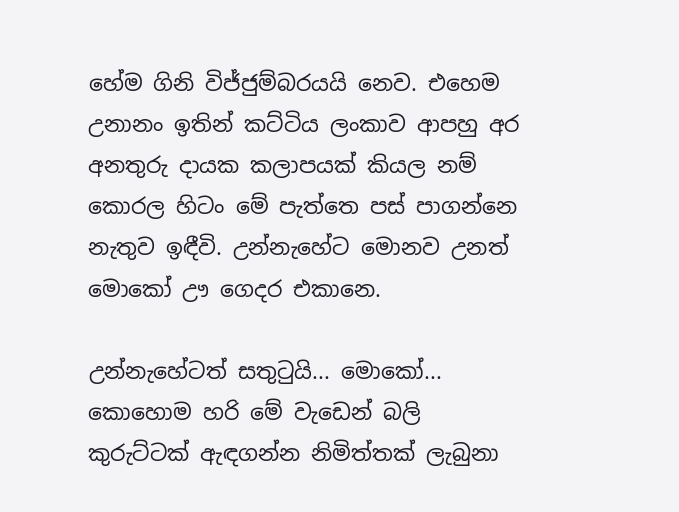හේම ගිනි විජ්ජුම්බරයයි නෙව. එහෙම උනානං ඉතින් කට්ටිය ලංකාව ආපහු අර අනතුරු දායක කලාපයක් කියල නම් කොරල හිටං මේ පැත්තෙ පස් පාගන්නෙ නැතුව ඉඳීවි. උන්නැහේට මොනව උනත් මොකෝ ඌ ගෙදර එකානෙ.

උන්නැහේටත් සතු‍ටුයි... මොකෝ... කොහොම හරි මේ වැඩෙන් බලි කුරුට්ටක් ඇඳගන්න නිමිත්තක් ලැබුනා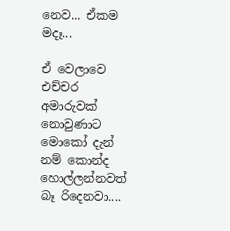නෙව... ඒකම මදෑ...

ඒ වෙලාවෙ එච්චර අමාරුවක් නොවුණාට මොකෝ දැන් නම් කොන්ද හොල්ලන්නවත් බෑ රිදෙනවා....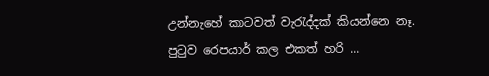උන්නැහේ කාටවත් වැ‍රැද්දක් කියන්නෙ නෑ. පු‍ටුව රෙපයාර් කල එකත් හරි ...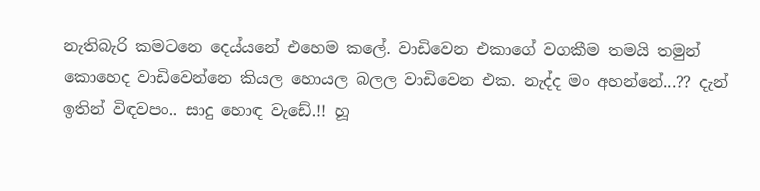නැතිබැරි කමටනෙ දෙය්යනේ එහෙම කලේ. වාඩිවෙන එකාගේ වගකීම තමයි තමුන් කොහෙද වාඩිවෙන්නෙ කියල හොයල බලල වාඩිවෙන එක. නැද්ද මං අහන්නේ...?? දැන් ඉතින් විඳවපං.. සාදු හොඳ වැඩේ.!! හූ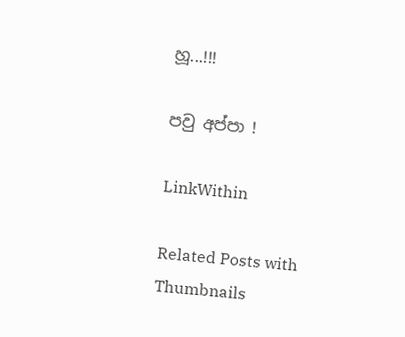හූ...!!!

පවු අප්පා !

LinkWithin

Related Posts with Thumbnails